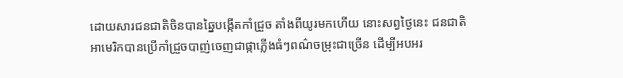ដោយសារជនជាតិចិនបានឆ្នៃបង្កើតកាំជ្រួច តាំងពីយូរមកហើយ នោះសព្វថ្ងៃនេះ ជនជាតិអាមេរិកបានប្រើកាំជ្រួចបាញ់ចេញជាផ្កាភ្លើងធំៗពណ៌ចម្រុះជាច្រើន ដើម្បីអបអរ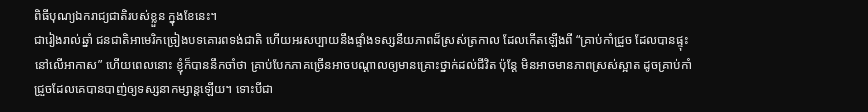ពិធីបុណ្យឯករាជ្យជាតិរបស់ខ្លួន ក្នុងខែនេះ។
ជារៀងរាល់ឆ្នាំ ជនជាតិអាមេរិកច្រៀងបទគោរពទង់ជាតិ ហើយអរសប្បាយនឹងផ្ទាំងទស្សនីយភាពដ៏ស្រស់ត្រកាល ដែលកើតឡើងពី “គ្រាប់កាំជ្រួច ដែលបានផ្ទុះនៅលើអាកាស” ហើយពេលនោះ ខ្ញុំក៏បាននឹកចាំថា គ្រាប់បែកភាគច្រើនអាចបណ្តាលឲ្យមានគ្រោះថ្នាក់ដល់ជីវិត ប៉ុន្តែ មិនអាចមានភាពស្រស់ស្អាត ដូចគ្រាប់កាំជ្រួចដែលគេបានបាញ់ឲ្យទស្សនាកម្សាន្តឡើយ។ ទោះបីជា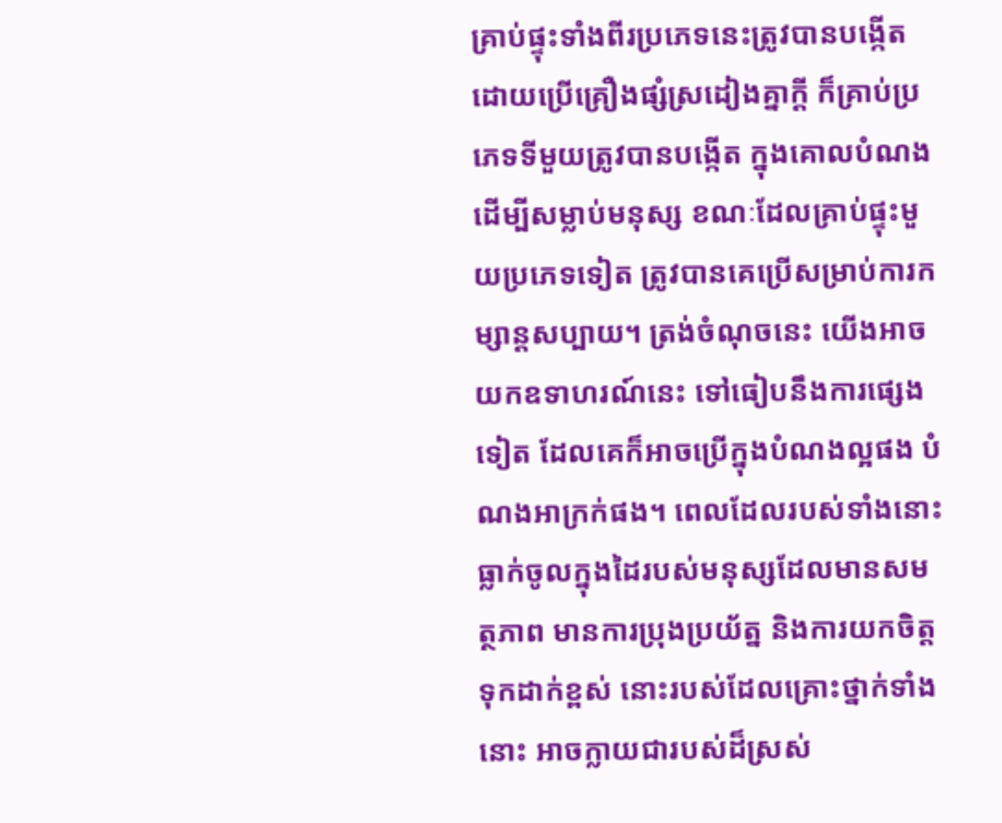គ្រាប់ផ្ទុះទាំងពីរប្រភេទនេះត្រូវបានបង្កើត ដោយប្រើគ្រឿងផ្សំស្រដៀងគ្នាក្តី ក៏គ្រាប់ប្រភេទទីមួយត្រូវបានបង្កើត ក្នុងគោលបំណងដើម្បីសម្លាប់មនុស្ស ខណៈដែលគ្រាប់ផ្ទុះមួយប្រភេទទៀត ត្រូវបានគេប្រើសម្រាប់ការកម្សាន្តសប្បាយ។ ត្រង់ចំណុចនេះ យើងអាចយកឧទាហរណ៍នេះ ទៅធៀបនឹងការផ្សេងទៀត ដែលគេក៏អាចប្រើក្នុងបំណងល្អផង បំណងអាក្រក់ផង។ ពេលដែលរបស់ទាំងនោះធ្លាក់ចូលក្នុងដៃរបស់មនុស្សដែលមានសមត្ថភាព មានការប្រុងប្រយ័ត្ន និងការយកចិត្តទុកដាក់ខ្ពស់ នោះរបស់ដែលគ្រោះថ្នាក់ទាំងនោះ អាចក្លាយជារបស់ដ៏ស្រស់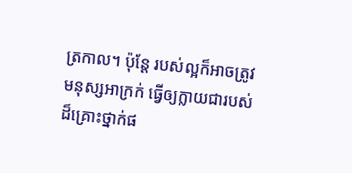ត្រកាល។ ប៉ុន្តែ របស់ល្អក៏អាចត្រូវមនុស្សអាក្រក់ ធ្វើឲ្យក្លាយជារបស់ដ៏គ្រោះថ្នាក់ផ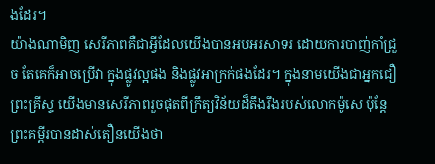ងដែរ។
យ៉ាងណាមិញ សេរីភាពគឺជាអ្វីដែលយើងបានអបអរសាទរ ដោយការបាញ់កាំជ្រួច តែគេក៏អាចប្រើវា ក្នុងផ្លូវល្អផង និងផ្លូវអាក្រក់ផងដែរ។ ក្នុងនាមយើងជាអ្នកជឿព្រះគ្រីស្ទ យើងមានសេរីភាពរួចផុតពីក្រឹត្យវិន័យដ៏តឹងរឹងរបស់លោកម៉ូសេ ប៉ុន្តែ ព្រះគម្ពីរបានដាស់តឿនយើងថា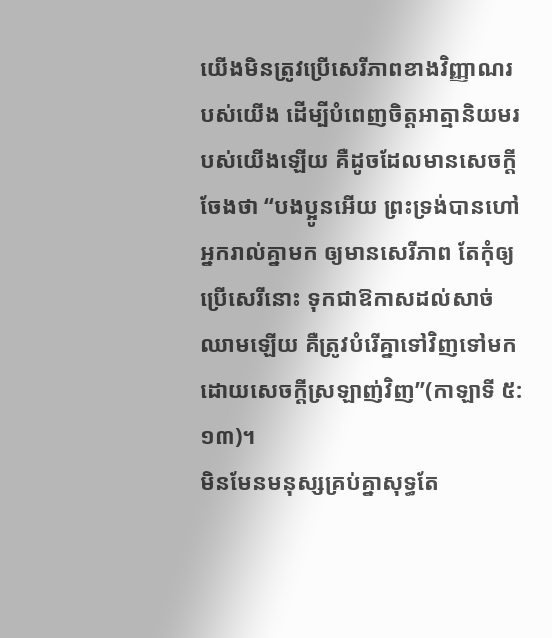យើងមិនត្រូវប្រើសេរីភាពខាងវិញ្ញាណរបស់យើង ដើម្បីបំពេញចិត្តអាត្មានិយមរបស់យើងឡើយ គឺដូចដែលមានសេចក្តីចែងថា “បងប្អូនអើយ ព្រះទ្រង់បានហៅអ្នករាល់គ្នាមក ឲ្យមានសេរីភាព តែកុំឲ្យប្រើសេរីនោះ ទុកជាឱកាសដល់សាច់ឈាមឡើយ គឺត្រូវបំរើគ្នាទៅវិញទៅមក ដោយសេចក្តីស្រឡាញ់វិញ”(កាឡាទី ៥:១៣)។
មិនមែនមនុស្សគ្រប់គ្នាសុទ្ធតែ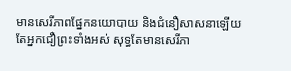មានសេរីភាពផ្នែកនយោបាយ និងជំនឿសាសនាឡើយ តែអ្នកជឿព្រះទាំងអស់ សុទ្ធតែមានសេរីភា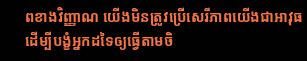ពខាងវិញ្ញាណ យើងមិនត្រូវប្រើសេរីភាពយើងជាអាវុធ ដើម្បីបង្ខំអ្នកដទៃឲ្យធ្វើតាមចិ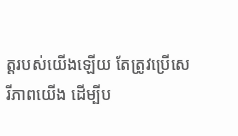ត្តរបស់យើងឡើយ តែត្រូវប្រើសេរីភាពយើង ដើម្បីប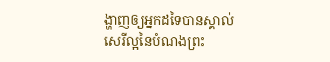ង្ហាញឲ្យអ្នកដទៃបានស្គាល់សេរីល្អនៃបំណងព្រះ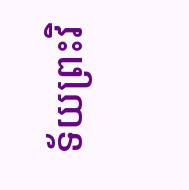ទ័យព្រះវិ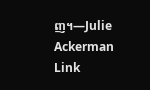ញ។—Julie Ackerman Link